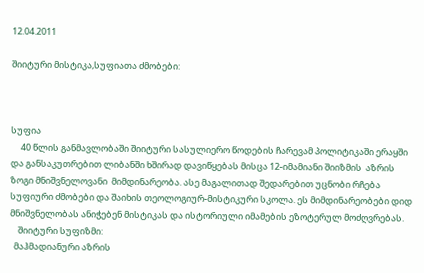12.04.2011

შიიტური მისტიკა,სუფიათა ძმობები:



სუფია
     40 წლის განმავლობაში შიიტური სასულიერო წოდების ჩარევამ პოლიტიკაში ერაყში და განსაკუთრებით ლიბანში ხშირად დავიწყებას მისცა 12-იმამიანი შიიზმის  აზრის ზოგი მნიშვნელოვანი  მიმდინარეობა. ასე მაგალითად შედარებით უცნობი რჩება სუფიური ძმობები და შაიხის თეოლოგიურ-მისტიკური სკოლა. ეს მიმდინარეობები დიდ მნიშვნელობას ანიჭებენ მისტიკას და ისტორიული იმამების ეზოტერულ მოძღვრებას.
    შიიტური სუფიზმი:
  მაჰმადიანური აზრის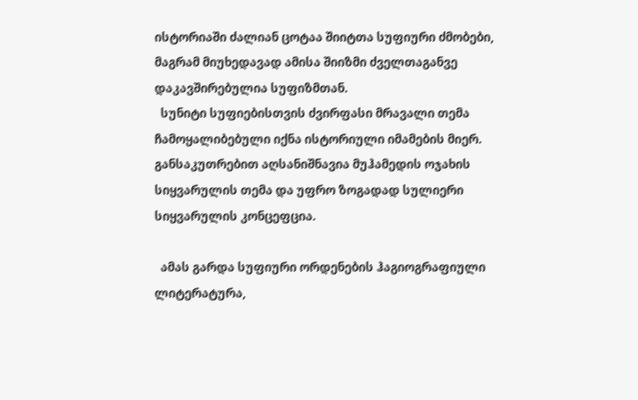ისტორიაში ძალიან ცოტაა შიიტთა სუფიური ძმობები, მაგრამ მიუხედავად ამისა შიიზმი ძველთაგანვე დაკავშირებულია სუფიზმთან.
  სუნიტი სუფიებისთვის ძვირფასი მრავალი თემა ჩამოყალიბებული იქნა ისტორიული იმამების მიერ. განსაკუთრებით აღსანიშნავია მუჰამედის ოჯახის სიყვარულის თემა და უფრო ზოგადად სულიერი სიყვარულის კონცეფცია.

  ამას გარდა სუფიური ორდენების ჰაგიოგრაფიული ლიტერატურა,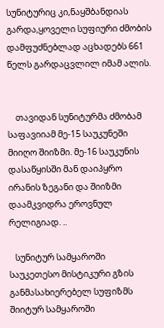სუნიტურიც კი,ნაყშბანდიას გარდა,ყოველი სუფიური ძმობის დამფუძნებლად აცხადებს 661 წელს გარდაცვლილ იმამ ალის.


    თავიდან სუნიტურმა ძმობამ საფავიიამ მე-15 საუკუნეში მიიღო შიიზმი. მე-16 საუკუნის დასაწყისში მან დაიპყრო ირანის ზეგანი და შიიზმი დაამკვიდრა ეროვნულ რელიგიად. ..

   სუნიტურ სამყაროში საუკეთესო მისტიკური გზის განმასახიერებელ სუფიზმს შიიტურ სამყაროში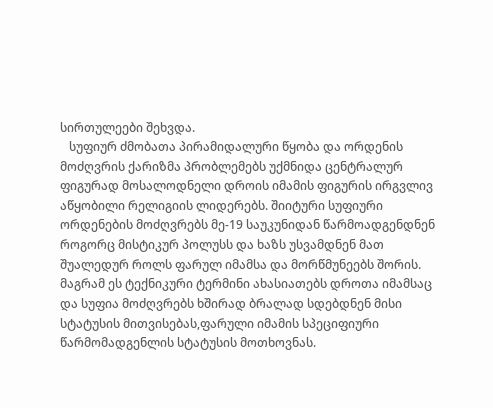სირთულეები შეხვდა.
   სუფიურ ძმობათა პირამიდალური წყობა და ორდენის მოძღვრის ქარიზმა პრობლემებს უქმნიდა ცენტრალურ ფიგურად მოსალოდნელი დროის იმამის ფიგურის ირგვლივ აწყობილი რელიგიის ლიდერებს. შიიტური სუფიური ორდენების მოძღვრებს მე-19 საუკუნიდან წარმოადგენდნენ როგორც მისტიკურ პოლუსს და ხაზს უსვამდნენ მათ შუალედურ როლს ფარულ იმამსა და მორწმუნეებს შორის. მაგრამ ეს ტექნიკური ტერმინი ახასიათებს დროთა იმამსაც და სუფია მოძღვრებს ხშირად ბრალად სდებდნენ მისი სტატუსის მითვისებას,ფარული იმამის სპეციფიური წარმომადგენლის სტატუსის მოთხოვნას.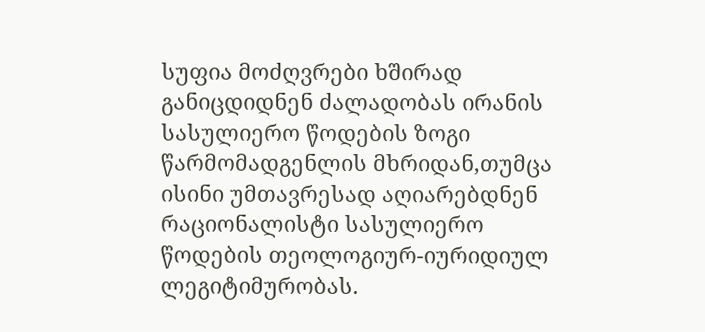სუფია მოძღვრები ხშირად განიცდიდნენ ძალადობას ირანის სასულიერო წოდების ზოგი წარმომადგენლის მხრიდან,თუმცა ისინი უმთავრესად აღიარებდნენ რაციონალისტი სასულიერო წოდების თეოლოგიურ-იურიდიულ ლეგიტიმურობას.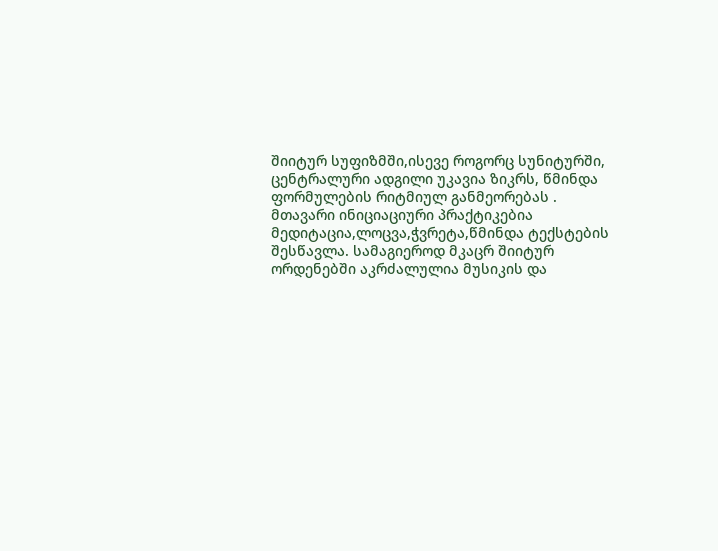შიიტურ სუფიზმში,ისევე როგორც სუნიტურში, ცენტრალური ადგილი უკავია ზიკრს, წმინდა ფორმულების რიტმიულ განმეორებას . მთავარი ინიციაციური პრაქტიკებია მედიტაცია,ლოცვა,ჭვრეტა,წმინდა ტექსტების შესწავლა. სამაგიეროდ მკაცრ შიიტურ ორდენებში აკრძალულია მუსიკის და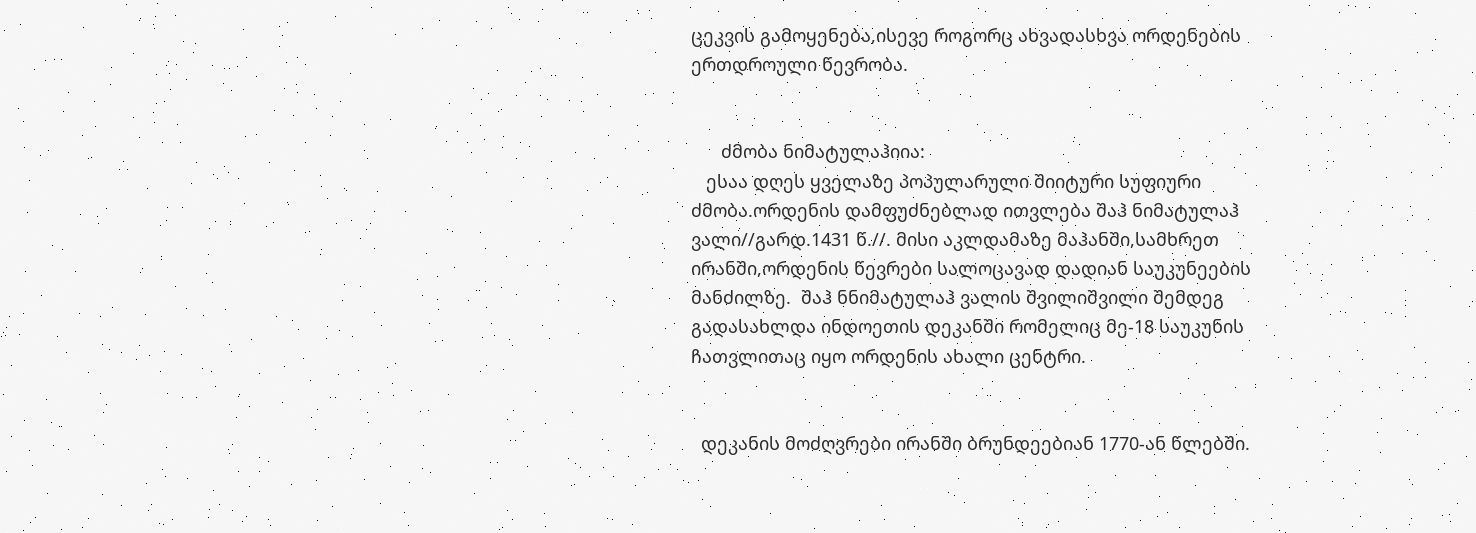ცეკვის გამოყენება,ისევე როგორც ახვადასხვა ორდენების ერთდროული წევრობა.


      ძმობა ნიმატულაჰიია:
   ესაა დღეს ყველაზე პოპულარული შიიტური სუფიური ძმობა.ორდენის დამფუძნებლად ითვლება შაჰ ნიმატულაჰ ვალი//გარდ.1431 წ.//. მისი აკლდამაზე მაჰანში,სამხრეთ ირანში,ორდენის წევრები სალოცავად დადიან საუკუნეების მანძილზე.  შაჰ ნნიმატულაჰ ვალის შვილიშვილი შემდეგ გადასახლდა ინდოეთის დეკანში რომელიც მე-18 საუკუნის ჩათვლითაც იყო ორდენის ახალი ცენტრი.


  დეკანის მოძღვრები ირანში ბრუნდეებიან 1770-ან წლებში.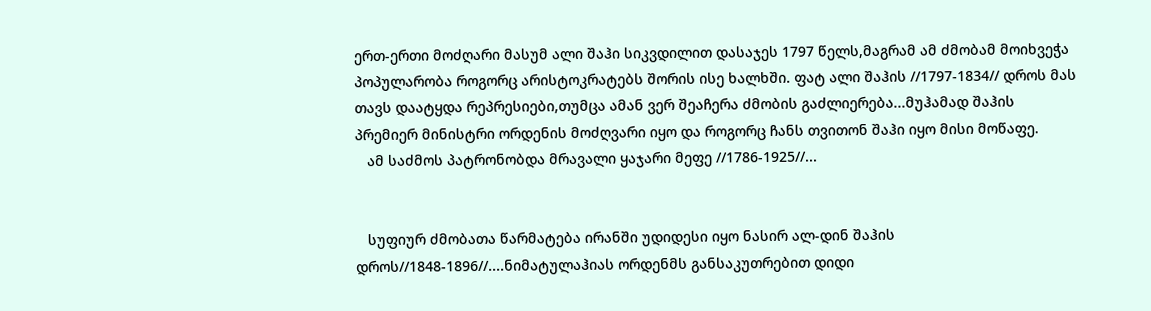ერთ-ერთი მოძღარი მასუმ ალი შაჰი სიკვდილით დასაჯეს 1797 წელს,მაგრამ ამ ძმობამ მოიხვეჭა პოპულარობა როგორც არისტოკრატებს შორის ისე ხალხში. ფატ ალი შაჰის //1797-1834// დროს მას თავს დაატყდა რეპრესიები,თუმცა ამან ვერ შეაჩერა ძმობის გაძლიერება...მუჰამად შაჰის პრემიერ მინისტრი ორდენის მოძღვარი იყო და როგორც ჩანს თვითონ შაჰი იყო მისი მოწაფე.
   ამ საძმოს პატრონობდა მრავალი ყაჯარი მეფე //1786-1925//...


   სუფიურ ძმობათა წარმატება ირანში უდიდესი იყო ნასირ ალ-დინ შაჰის დროს//1848-1896//....ნიმატულაჰიას ორდენმს განსაკუთრებით დიდი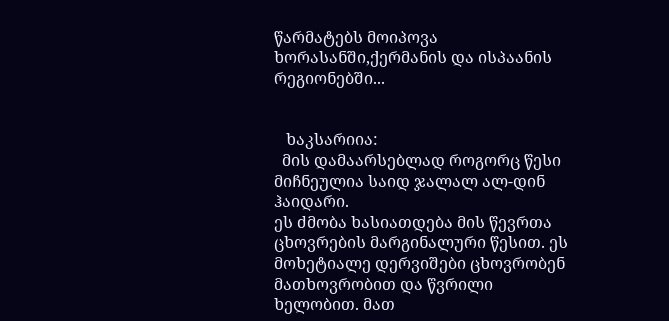წარმატებს მოიპოვა ხორასანში,ქერმანის და ისპაანის რეგიონებში...


   ხაკსარიია:
  მის დამაარსებლად როგორც წესი მიჩნეულია საიდ ჯალალ ალ-დინ ჰაიდარი.
ეს ძმობა ხასიათდება მის წევრთა ცხოვრების მარგინალური წესით. ეს მოხეტიალე დერვიშები ცხოვრობენ მათხოვრობით და წვრილი ხელობით. მათ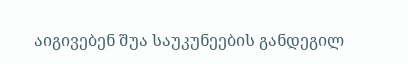აიგივებენ შუა საუკუნეების განდეგილ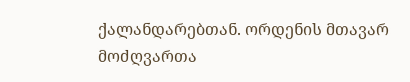ქალანდარებთან. ორდენის მთავარ მოძღვართა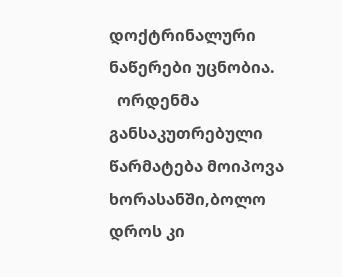დოქტრინალური ნაწერები უცნობია.
  ორდენმა განსაკუთრებული წარმატება მოიპოვა ხორასანში,ბოლო დროს კი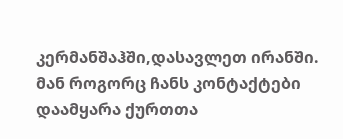კერმანშაჰში,დასავლეთ ირანში. მან როგორც ჩანს კონტაქტები დაამყარა ქურთთა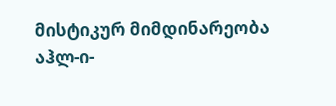მისტიკურ მიმდინარეობა აჰლ-ი-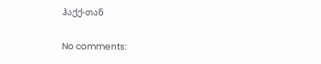ჰაქქ-თან

No comments: